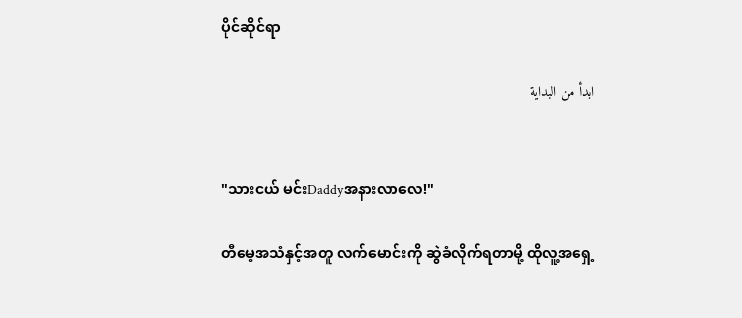ပိုင်ဆိုင်ရာ

ابدأ من البداية


"သားငယ် မင်းDaddyအနားလာလေ!"

တီမေ့အသံနှင့်အတူ လက်မောင်းကို ဆွဲခံလိုက်ရတာမို့ ထိုလူ့အရှေ့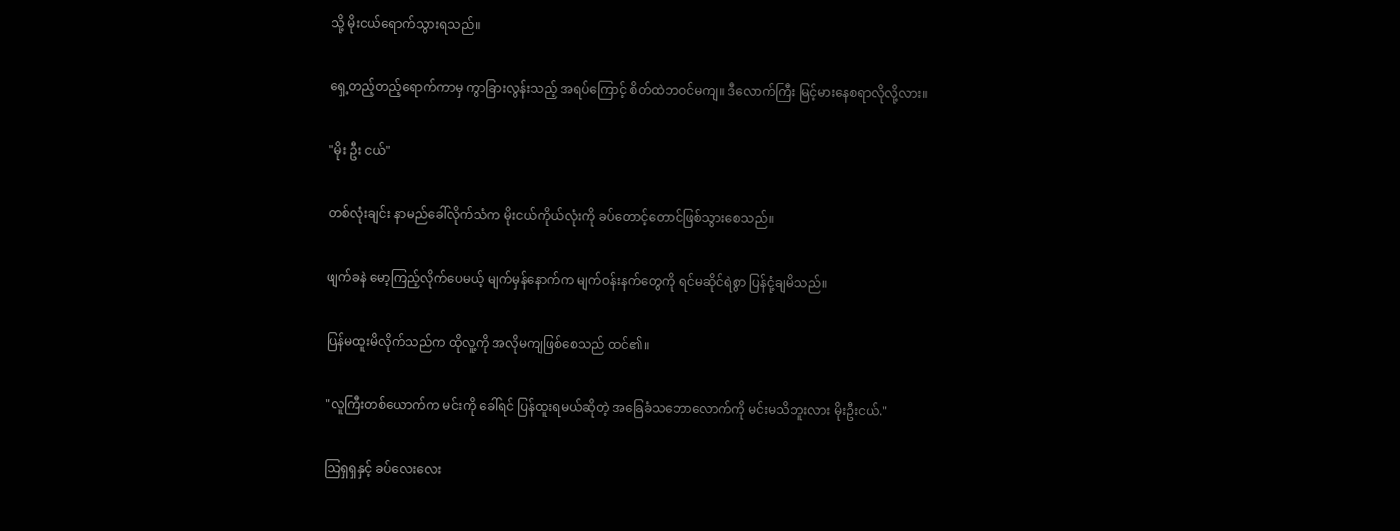သို့ မိုးငယ်ရောက်သွားရသည်။

ရှေ့တည့်တည့်ရောက်ကာမှ ကွာခြားလွန်းသည့် အရပ်ကြောင့် စိတ်ထဲဘဝင်မကျ။ ဒီလောက်ကြီး မြင့်မားနေစရာလိုလို့လား။

"မိုး ဦး ငယ်"

တစ်လုံးချင်း နာမည်ခေါ်လိုက်သံက မိုးငယ်ကိုယ်လုံးကို ခပ်တောင့်တောင်ဖြစ်သွားစေသည်။

ဖျက်ခနဲ မော့ကြည့်လိုက်ပေမယ့် မျက်မှန်နောက်က မျက်ဝန်းနက်တွေကို ရင်မဆိုင်ရဲစွာ ပြန်ငုံ့ချမိသည်။

ပြန်မထူးမိလိုက်သည်က ထိုလူ့ကို အလိုမကျဖြစ်စေသည် ထင်၏။

"လူကြီးတစ်ယောက်က မင်းကို ခေါ်ရင် ပြန်ထူးရမယ်ဆိုတဲ့ အခြေခံသဘောလောက်ကို မင်းမသိဘူးလား မိုးဦးငယ်."

သြရှရှနှင့် ခပ်လေးလေး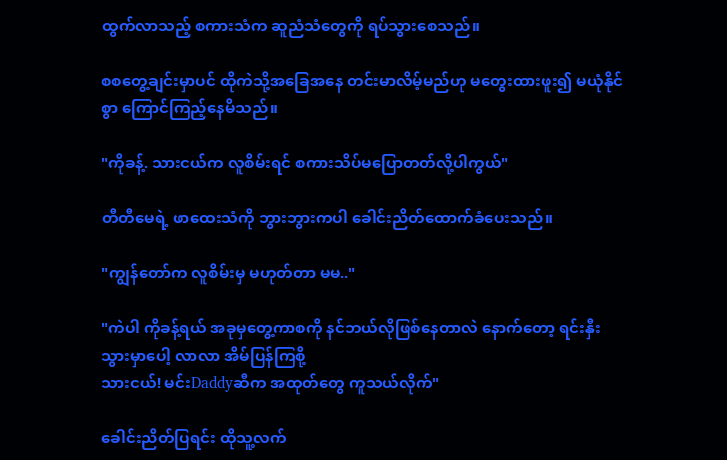ထွက်လာသည့် စကားသံက ဆူညံသံတွေကို ရပ်သွားစေသည်။

စစတွေ့ချင်းမှာပင် ထိုကဲသို့အခြေအနေ တင်းမာလိမ့်မည်ဟု မတွေးထားဖူး၍ မယုံနိုင်စွာ ကြောင်ကြည့်နေမိသည်။

"ကိုခန့်. သားငယ်က လူစိမ်းရင် စကားသိပ်မပြောတတ်လို့ပါကွယ်"

တီတီမေရဲ့ ဖာထေးသံကို ဘွားဘွားကပါ ခေါင်းညိတ်ထောက်ခံပေးသည်။

"ကျွန်တော်က လူစိမ်းမှ မဟုတ်တာ မမ.."

"ကဲပါ ကိုခန့်ရယ် အခုမှတွေ့ကာစကို နင်ဘယ်လိုဖြစ်နေတာလဲ နောက်တော့ ရင်းနှီးသွားမှာပေါ့ လာလာ အိမ်ပြန်ကြစို့
သားငယ်! မင်းDaddyဆီက အထုတ်တွေ ကူသယ်လိုက်"

ခေါင်းညိတ်ပြရင်း ထိုသူ့လက်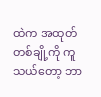ထဲက အထုတ်တစ်ချို့ကို ကူသယ်တော့ ဘာ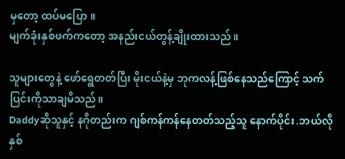မှတော့ ထပ်မပြော။
မျက်ခုံးနှစ်ဖက်ကတော့ အနည်းငယ်တွန့်ချိုးထားသည်။

သူများတွေနဲ့ ဖော်ရွေတတ်ပြီး မိုးငယ်နဲ့မှ ဘုကလန့်ဖြစ်နေသည်ကြောင့် သက်ပြင်းကိုသာချမိသည်။
Daddyဆိုသူနှင့် နဂိုတည်းက ဂျစ်ကန်ကန်နေတတ်သည့်သူ နောက်ပိုင်း.ဘယ်လိုနှစ်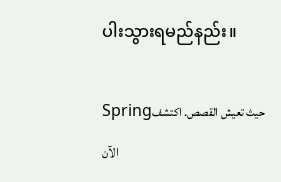ပါးသွားရမည်နည်း။

Springحيث تعيش القصص. اكتشف الآن